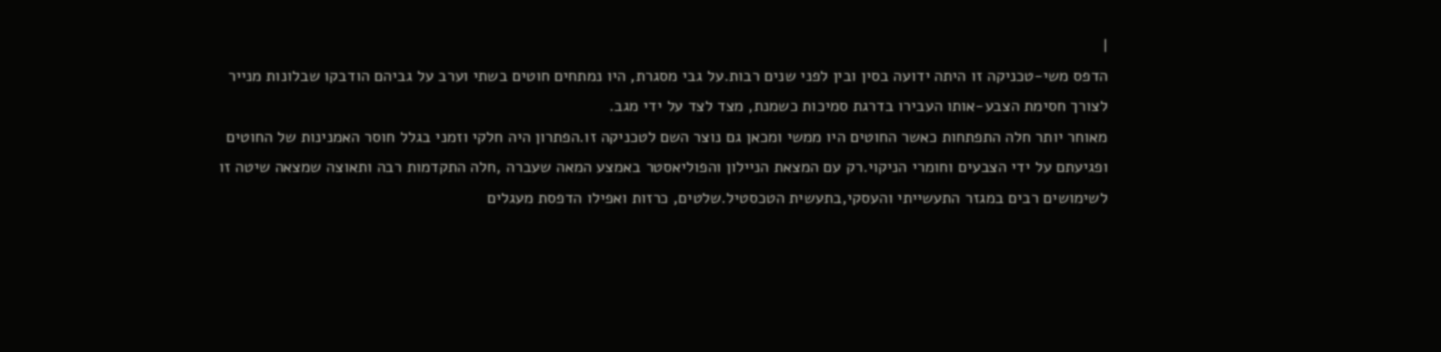|
הדפס משי-טכניקה זו היתה ידועה בסין ובין לפני שנים רבות.על גבי מסגרת, היו נמתחים חוטים בשתי וערב על גביהם הודבקו שבלונות מנייר לצורך חסימת הצבע-אותו העבירו בדרגת סמיכות כשמנת, מצד לצד על ידי מגב.
מאוחר יותר חלה התפתחות כאשר החוטים היו ממשי ומכאן גם נוצר השם לטכניקה זו.הפתרון היה חלקי וזמני בגלל חוסר האמנינות של החוטים ופגיעתם על ידי הצבעים וחומרי הניקוי.רק עם המצאת הניילון והפוליאסטר באמצע המאה שעברה ,חלה התקדמות רבה ותאוצה שמצאה שיטה זו לשימושים רבים במגזר התעשייתי והעסקי,בתעשית הטכסטיל.שלטים, כרזות ואפילו הדפסת מעגלים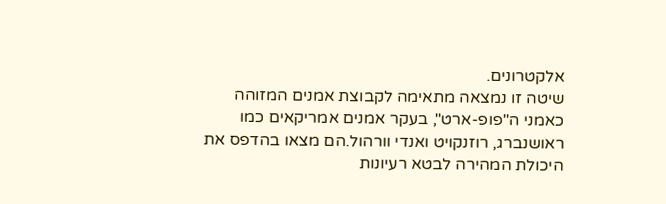אלקטרונים.
שיטה זו נמצאה מתאימה לקבוצת אמנים המזוהה כאמני ה"פופ-ארט", בעקר אמנים אמריקאים כמו ראושנברג, רוזנקויט ואנדי וורהול.הם מצאו בהדפס את היכולת המהירה לבטא רעיונות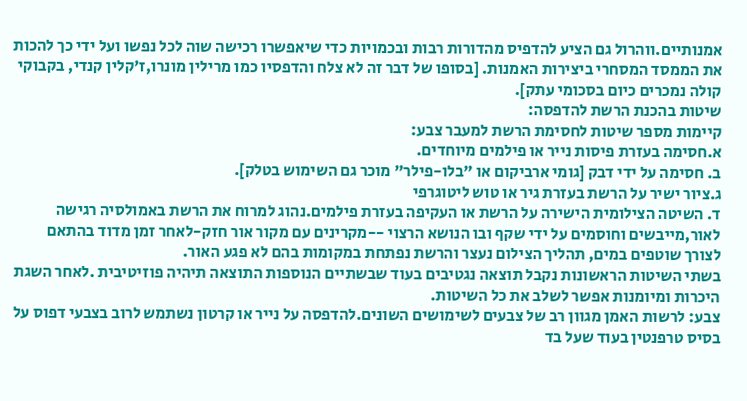אמנותיים.ווהרול גם הציע להדפיס מהדורות רבות ובכמויות כדי שיאפשרו רכישה שוה לכל נפשו ועל ידי כך להכות את הממסד המסחרי ביצירות האמנות. [בסופו של דבר זה לא צלח והדפסיו כמו מרילין מונרו,ז'קלין קנדי, בקבוקי קולה נמכרים כיום בסכומי עתק].
שיטות בהכנת הרשת להדפסה:
קיימות מספר שיטות לחסימת הרשת למעבר צבע:
א.חסימה בעזרת פיסות נייר או פילמים מיוחדים.
ב. חסימה על ידי דבק [גומי ארביקום או "בלו-פילר" מוכר גם השימוש בטלק].
ג.ציור ישיר על הרשת בעזרת גיר או טוש ליטוגרפי
ד. השיטה הצילומית הישירה על הרשת או העקיפה בעזרת פילמים.נהוג למרוח את הרשת באמולסיה רגישה לאור,מייבשים וחוסמים על ידי שקף ובו הנושא הרצוי --מקרינים עם מקור אור חזק-לאחר זמן מדוד בהתאם לצורך שוטפים במים, תהליך הצילום נעצר והרשת נפתחת במקומות בהם לא פגע האור.
בשתי השיטות הראשונות נקבל תוצאה נגטיבים בעוד שבשתיים הנוספות התוצאה תיהיה פוזיטיבית .לאחר השגת היכרות ומיומנות אפשר לשלב את כל השיטות.
צבע: לרשות האמן מגוון רב של צבעים לשימושים השונים.להדפסה על נייר או קרטון נשתמש לרוב בצבעי דפוס על בסיס טרפנטין בעוד שעל בד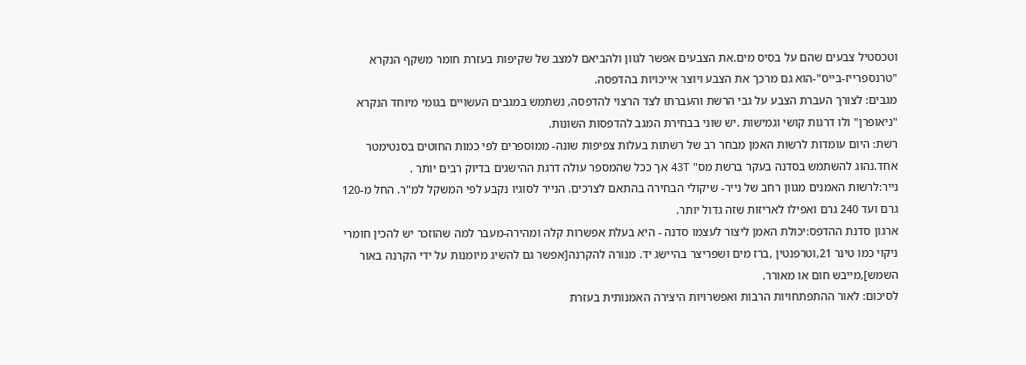וטכסטיל צבעים שהם על בסיס מים.את הצבעים אפשר לגוון ולהביאם למצב של שקיפות בעזרת חומר משקף הנקרא "טרנספרייז-בייס"-הוא גם מרכך את הצבע ויוצר אייכויות בהדפסה.
מגבים: לצורך העברת הצבע על גבי הרשת והעברתו לצד הרצוי להדפסה, נשתמש במגבים העשויים בגומי מיוחד הנקרא "ניאופרן" ולו דרגות קושי וגמישות .יש שוני בבחירת המגב להדפסות השונות.
רשת: היום עומדות לרשות האמן מבחר רב של רשתות בעלות צפיפות שונה- ממוספרים לפי כמות החוטים בסנטימטר אחד.נהוג להשתמש בסדנה בעקר ברשת מס" 43T אך ככל שהמספר עולה דרגת ההישגים בדיוק רבים יותר .
נייר:לרשות האמנים מגוון רחב של נייר- שיקולי הבחירה בהתאם לצרכים. הנייר לסוגיו נקבע לפי המשקל למ"ר. החל מ-120 גרם ועד 240 גרם ואפילו לאריזות שזה גדול יותר.
ארגון סדנת ההדפס:יכולת האמן ליצור לעצמו סדנה - היא בעלת אפשרות קלה ומהירה-מעבר למה שהוזכר יש להכין חומרי ניקוי כמו טינר 21,וטרפנטין ,ברז מים ושפריצר בהיישג יד. מנורה להקרנה[אפשר גם להשיג מיומנות על ידי הקרנה באור השמש],מייבש חום או מאורר.
לסיכום: לאור ההתפתחויות הרבות ואפשרויות היצירה האמנותית בעזרת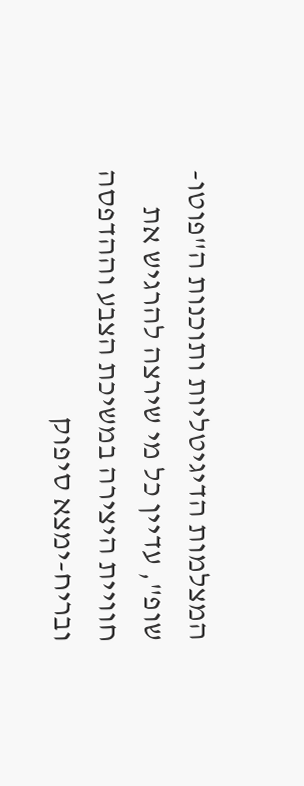המצלמות הדיגיטליות ותוכנות ה"פוטו-שופ", עדיין כל מי שירצה להרגיש את חוויית היצירה במשיכת הצבע וההדפסה ובריח-ימצא סיפוק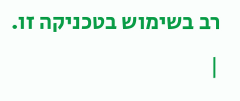רב בשימוש בטכניקה זו. |